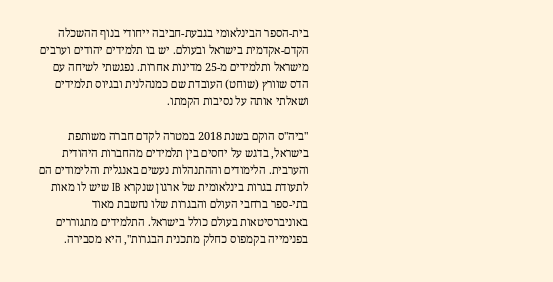בית-הספר הבינלאומי בגבעת-חביבה ייחודי בנוף ההשכלה הקדם-אקדמית בישראל ובעולם. יש בו תלמידים יהודים וערבים מישראל ותלמידים מ-25 מדינות אחרות. נפגשתי לשיחה עם הדס שוורץ (שוחט) העובדת שם כמנהלנית ובגיוס תלמידים ושאלתי אותה על נסיבות הקמתו.

"ביה"ס הוקם בשנת 2018 במטרה לקדם חברה משותפת בישראל, בדגש על יחסים בין תלמידים מהחברות היהודית והערבית. הלימודים וההתנהלות נעשים באנגלית והלימודים הם לתעודת בגרות בינלאומית של ארגון שנקרא IB שיש לו מאות בתי-ספר ברחבי העולם והבגרות שלו נחשבת מאוד באוניברסיטאות בעולם כולל בישראל. התלמידים מתגוררים בפנימייה בקמפוס כחלק מתכנית הבגרות", היא מסבירה.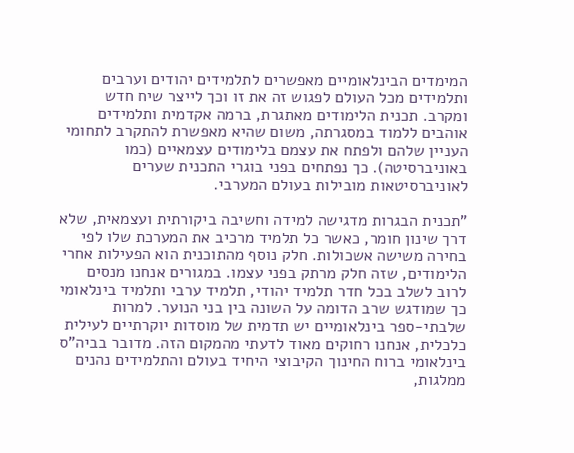המימדים הבינלאומיים מאפשרים לתלמידים יהודים וערבים ותלמידים מכל העולם לפגוש זה את זו וכך לייצר שיח חדש ומקרב. תכנית הלימודים מאתגרת, ברמה אקדמית ותלמידים אוהבים ללמוד במסגרתה, משום שהיא מאפשרת להתקרב לתחומי העניין שלהם ולפתח את עצמם בלימודים עצמאיים (כמו באוניברסיטה). כך נפתחים בפני בוגרי התכנית שערים לאוניברסיטאות מובילות בעולם המערבי.

"תכנית הבגרות מדגישה למידה וחשיבה ביקורתית ועצמאית, שלא דרך שינון חומר, כאשר כל תלמיד מרכיב את המערכת שלו לפי בחירה משישה אשכולות. חלק נוסף מהתוכנית הוא הפעילות אחרי הלימודים, שזה חלק מרתק בפני עצמו. במגורים אנחנו מנסים לרוב לשלב בכל חדר תלמיד יהודי, תלמיד ערבי ותלמיד בינלאומי כך שמודגש שרב הדומה על השונה בין בני הנוער. למרות שלבתי-ספר בינלאומיים יש תדמית של מוסדות יוקרתיים לעילית כלכלית, אנחנו רחוקים מאוד לדעתי מהמקום הזה. מדובר בביה"ס בינלאומי ברוח החינוך הקיבוצי היחיד בעולם והתלמידים נהנים ממלגות,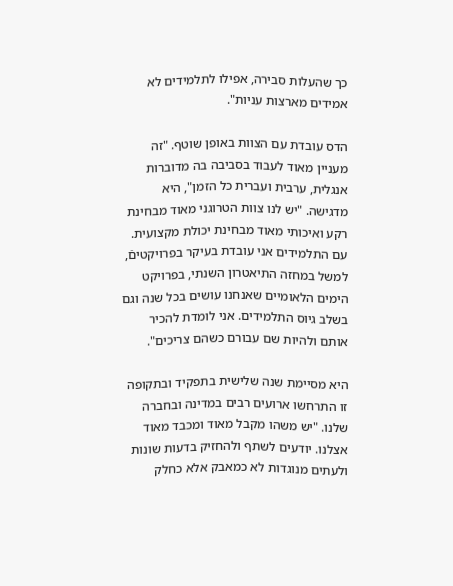כך שהעלות סבירה, אפילו לתלמידים לא אמידים מארצות עניות".

הדס עובדת עם הצוות באופן שוטף. "זה מעניין מאוד לעבוד בסביבה בה מדוברות אנגלית, ערבית ועברית כל הזמן", היא מדגישה. "יש לנו צוות הטרוגני מאוד מבחינת רקע ואיכותי מאוד מבחינת יכולת מקצועית. עם התלמידים אני עובדת בעיקר בפרויקטיםֿ, למשל במחזה התיאטרון השנתי, בפרויקט הימים הלאומיים שאנחנו עושים בכל שנה וגם בשלב גיוס התלמידים. אני לומדת להכיר אותם ולהיות שם עבורם כשהם צריכים".

היא מסיימת שנה שלישית בתפקיד ובתקופה זו התרחשו ארועים רבים במדינה ובחברה שלנו. "יש משהו מקבל מאוד ומכבד מאוד אצלנו. יודעים לשתף ולהחזיק בדעות שונות ולעתים מנוגדות לא כמאבק אלא כחלק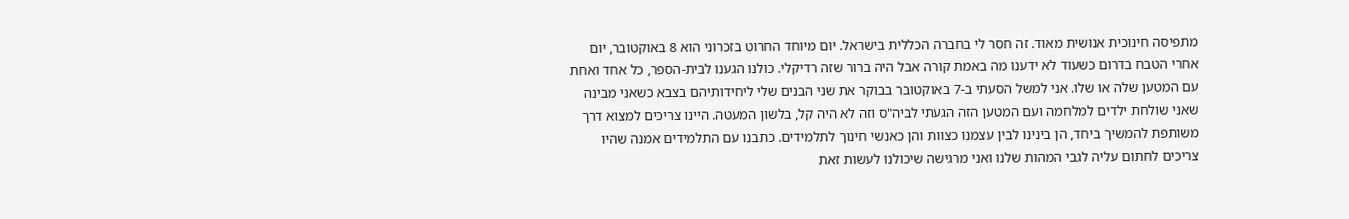מתפיסה חינוכית אנושית מאוד. זה חסר לי בחברה הכללית בישראל. יום מיוחד החרוט בזכרוני הוא 8 באוקטובר, יום אחרי הטבח בדרום כשעוד לא ידענו מה באמת קורה אבל היה ברור שזה רדיקלי. כולנו הגענו לבית-הספר, כל אחד ואחת עם המטען שלה או שלו. אני למשל הסעתי ב-7 באוקטובר בבוקר את שני הבנים שלי ליחידותיהם בצבא כשאני מבינה שאני שולחת ילדים למלחמה ועם המטען הזה הגעתי לביה"ס וזה לא היה קל, בלשון המעטה. היינו צריכים למצוא דרך משותפת להמשיך ביחד, הן בינינו לבין עצמנו כצוות והן כאנשי חינוך לתלמידים. כתבנו עם התלמידים אמנה שהיו צריכים לחתום עליה לגבי המהות שלנו ואני מרגישה שיכולנו לעשות זאת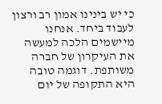כי יש בינינו אמון רב ורצון לעבוד ביחד. אנחנו מיישמים הלכה למעשה את העיקרון של חברה משותפת. דוגמה טובה היא התקופה של יום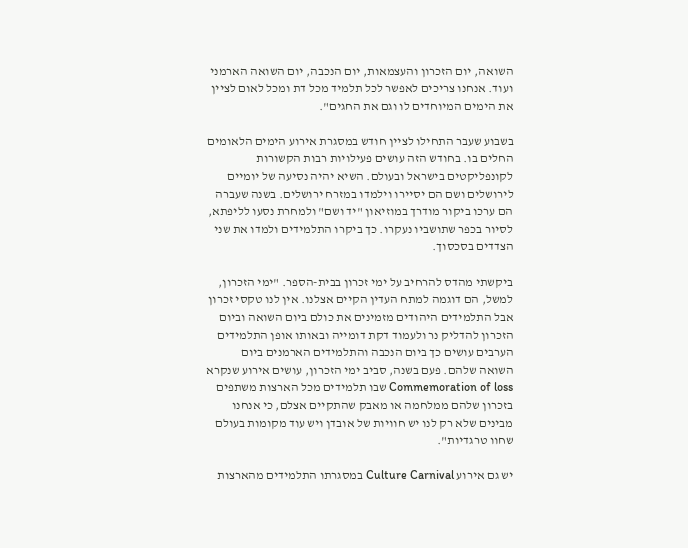השואה, יום הזכרון והעצמאות, יום הנכבה, יום השואה הארמני ועוד. אנחנו צריכים לאפשר לכל תלמיד מכל דת ומכל לאום לציין את הימים המיוחדים לו וגם את החגים".

בשבוע שעבר התחילו לציין חודש במסגרת אירוע הימים הלאומים החלים בו. בחודש הזה עושים פעילויות רבות הקשורות לקונפליקטים בישראל ובעולם. השיא יהיה נסיעה של יומיים לירושלים ושם הם יסיירו וילמדו במזרח ירושלים. בשנה שעברה הם ערכו ביקור מודרך במוזיאון "יד ושם" ולמחרת נסעו לליפתא, לסיור בכפר שתושביו נעקרו. כך ביקרו התלמידים ולמדו את שני הצדדים בסכסוך.

ביקשתי מהדס להרחיב על ימי זכרון בבית-הספר. "ימי הזכרון, למשל, הם דוגמה למתח העדין הקיים אצלנו. אין לנו טקסי זכרון אבל התלמידים היהודים מזמינים את כולם ביום השואה וביום הזכרון להדליק נר ולעמוד דקת דומייה ובאותו אופן התלמידים הערבים עושים כך ביום הנכבה והתלמידים הארמנים ביום השואה שלהם. פעם בשנה, סביב ימי הזכרון, עושים אירוע שנקרא Commemoration of loss שבו תלמידים מכל הארצות משתפים בזכרון שלהם ממלחמה או מאבק שהתקיים אצלם, כי אנחנו מבינים שלא רק לנו יש חוויות של אובדן ויש עוד מקומות בעולם שחוו טרגדיות".

יש גם אירוע Culture Carnival במסגרתו התלמידים מהארצות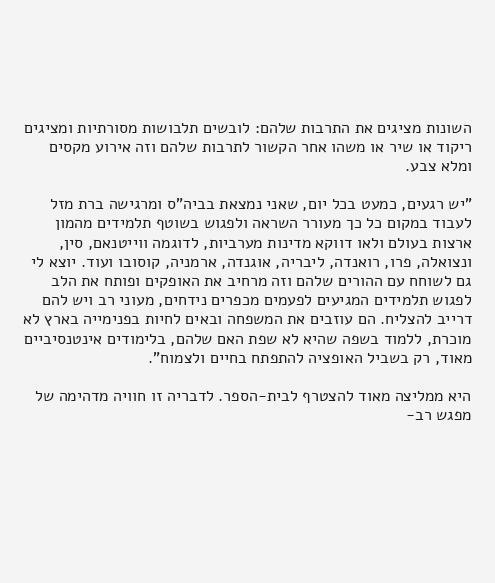השונות מציגים את התרבות שלהם: לובשים תלבושות מסורתיות ומציגים ריקוד או שיר או משהו אחר הקשור לתרבות שלהם וזה אירוע מקסים ומלא צבע.

"יש רגעים, כמעט בכל יום, שאני נמצאת בביה"ס ומרגישה ברת מזל לעבוד במקום כל כך מעורר השראה ולפגוש בשוטף תלמידים מהמון ארצות בעולם ולאו דווקא מדינות מערביות, לדוגמה ווייטנאם, סין, ונצואלה, פרו, רואנדה, ליבריה, אוגנדה, ארמניה, קוסובו ועוד. יוצא לי גם לשוחח עם ההורים שלהם וזה מרחיב את האופקים ופותח את הלב לפגוש תלמידים המגיעים לפעמים מכפרים נידחים, מעוני רב ויש להם דרייב להצליח. הם עוזבים את המשפחה ובאים לחיות בפנימייה בארץ לא מוכרת, ללמוד בשפה שהיא לא שפת האם שלהם, בלימודים אינטנסיביים מאוד, רק בשביל האופציה להתפתח בחיים ולצמוח".

היא ממליצה מאוד להצטרף לבית-הספר. לדבריה זו חוויה מדהימה של מפגש רב-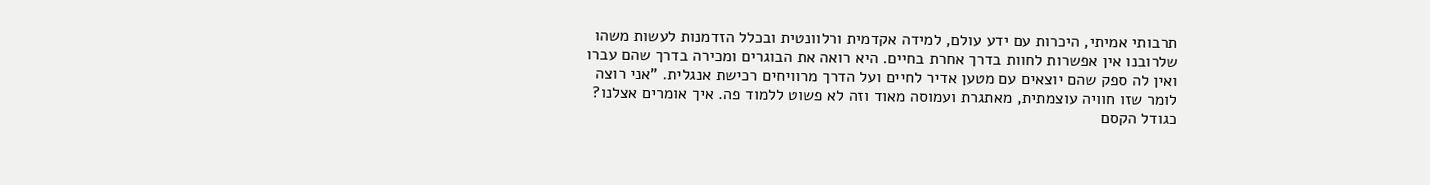תרבותי אמיתי, היכרות עם ידע עולם, למידה אקדמית ורלוונטית ובכלל הזדמנות לעשות משהו שלרובנו אין אפשרות לחוות בדרך אחרת בחיים. היא רואה את הבוגרים ומכירה בדרך שהם עברו ואין לה ספק שהם יוצאים עם מטען אדיר לחיים ועל הדרך מרוויחים רכישת אנגלית. "אני רוצה לומר שזו חוויה עוצמתית, מאתגרת ועמוסה מאוד וזה לא פשוט ללמוד פה. איך אומרים אצלנו? כגודל הקסם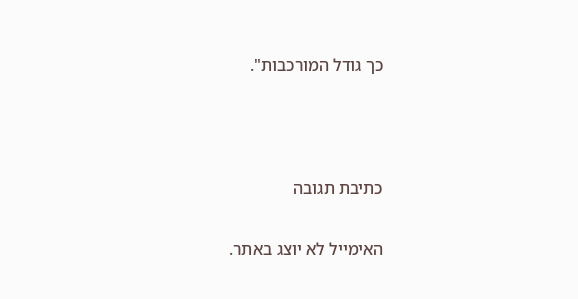כך גודל המורכבות".



כתיבת תגובה

האימייל לא יוצג באתר.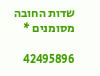שדות החובה מסומנים *

42495896